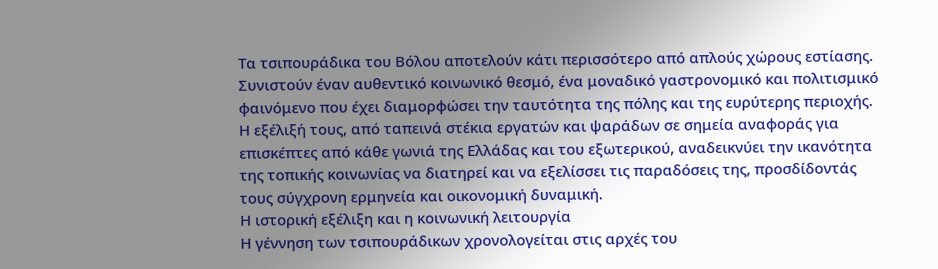Τα τσιπουράδικα του Βόλου αποτελούν κάτι περισσότερο από απλούς χώρους εστίασης. Συνιστούν έναν αυθεντικό κοινωνικό θεσμό, ένα μοναδικό γαστρονομικό και πολιτισμικό φαινόμενο που έχει διαμορφώσει την ταυτότητα της πόλης και της ευρύτερης περιοχής. Η εξέλιξή τους, από ταπεινά στέκια εργατών και ψαράδων σε σημεία αναφοράς για επισκέπτες από κάθε γωνιά της Ελλάδας και του εξωτερικού, αναδεικνύει την ικανότητα της τοπικής κοινωνίας να διατηρεί και να εξελίσσει τις παραδόσεις της, προσδίδοντάς τους σύγχρονη ερμηνεία και οικονομική δυναμική.
Η ιστορική εξέλιξη και η κοινωνική λειτουργία
Η γέννηση των τσιπουράδικων χρονολογείται στις αρχές του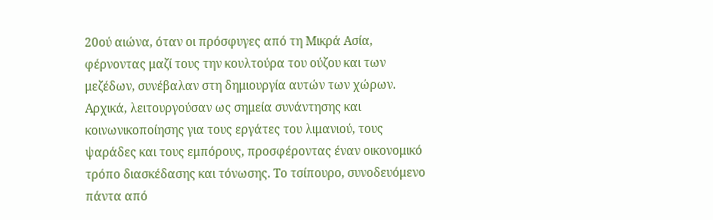20ού αιώνα, όταν οι πρόσφυγες από τη Μικρά Ασία, φέρνοντας μαζί τους την κουλτούρα του ούζου και των μεζέδων, συνέβαλαν στη δημιουργία αυτών των χώρων. Αρχικά, λειτουργούσαν ως σημεία συνάντησης και κοινωνικοποίησης για τους εργάτες του λιμανιού, τους ψαράδες και τους εμπόρους, προσφέροντας έναν οικονομικό τρόπο διασκέδασης και τόνωσης. Το τσίπουρο, συνοδευόμενο πάντα από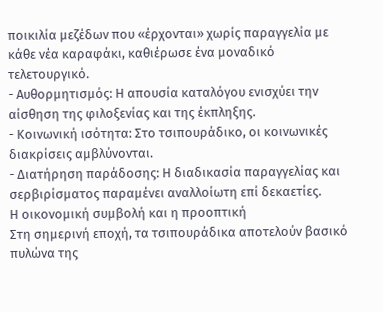ποικιλία μεζέδων που «έρχονται» χωρίς παραγγελία με κάθε νέα καραφάκι, καθιέρωσε ένα μοναδικό τελετουργικό.
- Αυθορμητισμός: Η απουσία καταλόγου ενισχύει την αίσθηση της φιλοξενίας και της έκπληξης.
- Κοινωνική ισότητα: Στο τσιπουράδικο, οι κοινωνικές διακρίσεις αμβλύνονται.
- Διατήρηση παράδοσης: Η διαδικασία παραγγελίας και σερβιρίσματος παραμένει αναλλοίωτη επί δεκαετίες.
Η οικονομική συμβολή και η προοπτική
Στη σημερινή εποχή, τα τσιπουράδικα αποτελούν βασικό πυλώνα της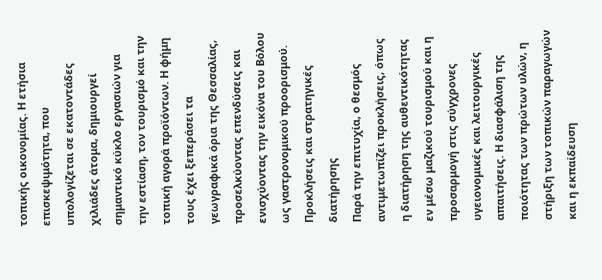τοπικής οικονομίας. Η ετήσια επισκεψιμότητα, που υπολογίζεται σε εκατοντάδες χιλιάδες άτομα, δημιουργεί σημαντικό κύκλο εργασιών για την εστίαση, τον τουρισμό και την τοπική αγορά προϊόντων. Η φήμη τους έχει ξεπεράσει τα γεωγραφικά όρια της Θεσσαλίας, προσελκύοντας επενδύσεις και ενισχύοντας την εικόνα του Βόλου ως γαστρονομικού προορισμού.
Προκλήσεις και στρατηγικές διατήρησης
Παρά την επιτυχία, ο θεσμός αντιμετωπίζει προκλήσεις, όπως η διατήρηση της αυθεντικότητας εν μέσω μαζικού τουρισμού και η προσαρμογή στις σύγχρονες υγειονομικές και λειτουργικές απαιτήσεις. Η διασφάλιση της ποιότητας των πρώτων υλών, η στήριξη των τοπικών παραγωγών και η εκπαίδευση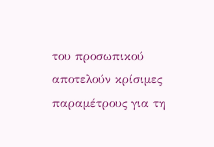του προσωπικού αποτελούν κρίσιμες παραμέτρους για τη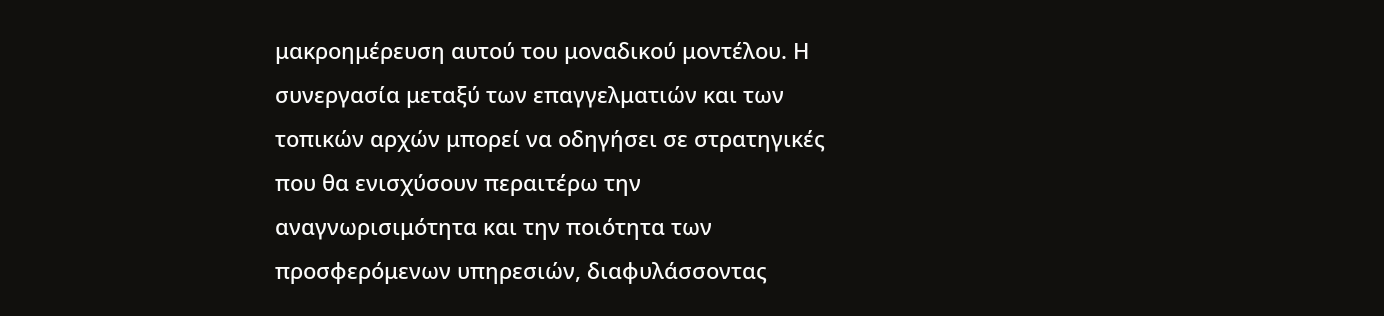μακροημέρευση αυτού του μοναδικού μοντέλου. Η συνεργασία μεταξύ των επαγγελματιών και των τοπικών αρχών μπορεί να οδηγήσει σε στρατηγικές που θα ενισχύσουν περαιτέρω την αναγνωρισιμότητα και την ποιότητα των προσφερόμενων υπηρεσιών, διαφυλάσσοντας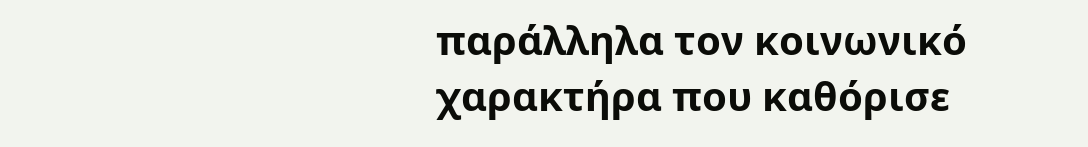παράλληλα τον κοινωνικό χαρακτήρα που καθόρισε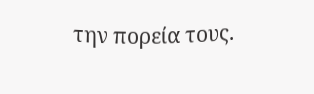την πορεία τους.